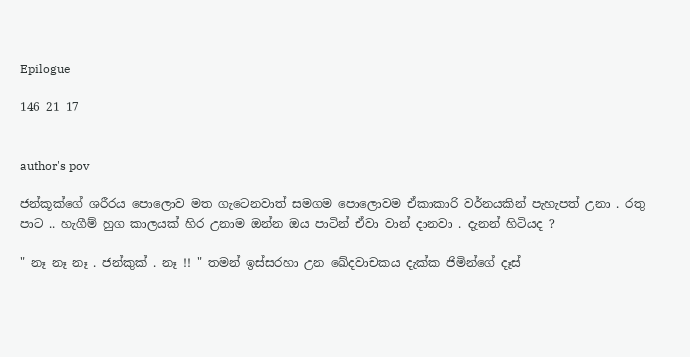Epilogue

146 21 17


author's pov

ජන්කූක්ගේ ශරීරය පොලොව මත ගැටෙනවාත් සමගම පොලොවම ඒකාකාරි වර්නයකින් පැහැපත් උනා . රතු පාට .. හැගීම් හුග කාලයක් හිර උනාම ඔන්න ඔය පාටින් ඒවා වාන් දානවා . දැනන් හිටියද ?

" නෑ නෑ නෑ . ජන්කුක් . නෑ !! " තමන් ඉස්සරහා උන ඛේදවාචකය දැක්ක ජිමින්ගේ දෑස්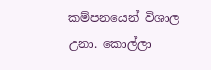කම්පනයෙන් විශාල උනා. කොල්ලා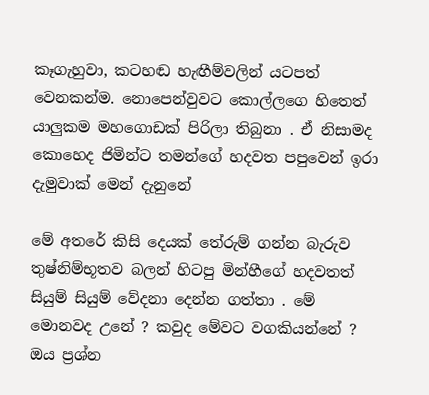කෑගැහුවා, කටහඬ හැඟීම්වලින් යටපත් වෙනකන්ම. නොපෙන්වුවට කොල්ලගෙ හිතෙත් යාලුකම මහගොඩක් පිරිලා තිබුනා . ඒ නිසාමද කොහෙද ජිමින්ට තමන්ගේ හදවත පපුවෙන් ඉරා දැමුවාක් මෙන් දැනුනේ

මේ අතරේ කිසි දෙයක් තේරුම් ගන්න බැරුව තුෂ්නිම්භූතව බලන් හිටපු මින්හීගේ හදවතත් සියුම් සියුම් වේදනා දෙන්න ගත්තා . මේ මොනවද උනේ ? කවුද මේවට වගකියන්නේ ? ඔය ප්‍රශ්න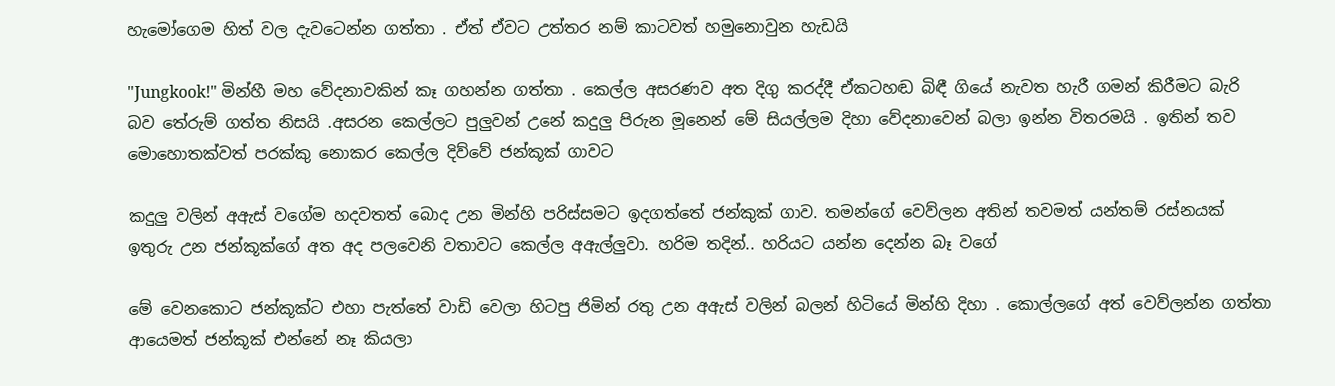හැමෝගෙම හිත් වල දැවටෙන්න ගත්තා . ඒත් ඒවට උත්තර නම් කාටවත් හමුනොවුන හැඩයි

"Jungkook!" මින්හී මහ වේදනාවකින් කෑ ගහන්න ගත්තා . කෙල්ල අසරණව අත දිගු කරද්දී ඒකටහඬ බිඳී ගියේ නැවත හැරී ගමන් කිරීමට බැරි බව තේරුම් ගත්ත නිසයි .අසරන කෙල්ලට පුලුවන් උනේ කදුලු පිරුන මූනෙන් මේ සියල්ලම දිහා වේදනාවෙන් බලා ඉන්න විතරමයි . ඉතින් තව මොහොතක්වත් පරක්කු නොකර කෙල්ල දිව්වේ ජන්කූක් ගාවට

කදුලු වලින් අඇස් වගේම හදවතත් බොද උන මින්හි පරිස්සමට ඉදගත්තේ ජන්කුක් ගාව. තමන්ගේ වෙව්ලන අතින් තවමත් යන්තම් රස්නයක් ඉතුරු උන ජන්කූක්ගේ අත අද පලවෙනි වතාවට කෙල්ල අඇල්ලුවා. හරිම තදින්.. හරියට යන්න දෙන්න බෑ වගේ

මේ වෙනකොට ජන්කූක්ට එහා පැත්තේ වාඩි වෙලා හිටපු ජිමින් රතු උන අඇස් වලින් බලන් හිටියේ මින්හි දිහා . කොල්ලගේ අත් වෙව්ලන්න ගත්තා ආයෙමත් ජන්කූක් එන්නේ නෑ කියලා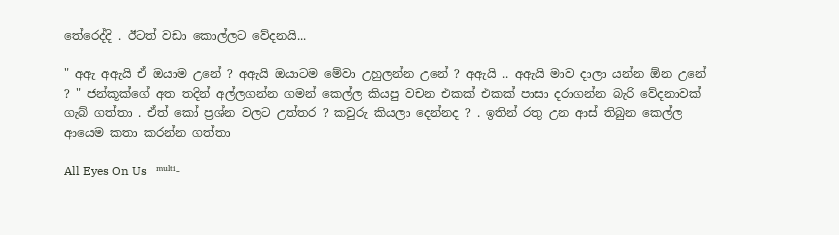තේරෙද්දි . ඊටත් වඩා කොල්ලට වේදනයි...

" අඇ අඇයි ඒ ඔයාම උනේ ? අඇයි ඔයාටම මේවා උහුලන්න උනේ ? අඇයි .. අඇයි මාව දාලා යන්න ඕන උනේ ? " ජන්කූක්ගේ අත තදින් අල්ලගන්න ගමන් කෙල්ල කියපු වචන එකක් එකක් පාසා දරාගන්න බැරි වේදනාවක් ගැබ් ගත්තා . ඒත් කෝ ප්‍රශ්න වලට උත්තර ? කවුරු කියලා දෙන්නද ? . ඉතින් රතු උන ආස් තිබුන කෙල්ල ආයෙම කතා කරන්න ගත්තා

All Eyes On Us   ᵐᵘˡᵗⁱ-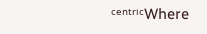ᶜᵉⁿᵗʳⁱᶜWhere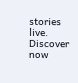stories live. Discover now